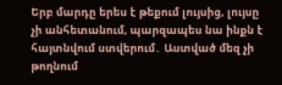Երբ մարդը երես է թեքում լույսից, լույսը չի անհետանում, պարզապես նա ինքն է հայտնվում ստվերում․ Աստված մեզ չի թողնում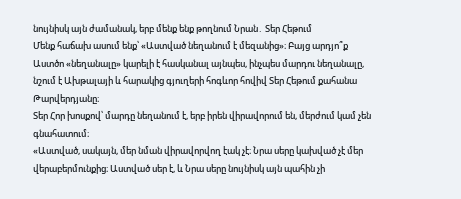նույնիսկ այն ժամանակ, երբ մենք ենք թողնում Նրան․ Տեր Հեթում
Մենք հաճախ ասում ենք՝ «Աստված նեղանում է մեզանից»։ Բայց արդյո՞ք Աստծո «նեղանալը» կարելի է հասկանալ այնպես, ինչպես մարդու նեղանալը, նշում է Ախթալայի և հարակից գյուղերի հոգևոր հովիվ Տեր Հեթում քահանա Թարվերդյանը։
Տեր Հոր խոսքով՝ մարդը նեղանում է, երբ իրեն վիրավորում են, մերժում կամ չեն գնահատում։
«Աստված, սակայն, մեր նման վիրավորվող էակ չէ։ Նրա սերը կախված չէ մեր վերաբերմունքից։ Աստված սեր է, և Նրա սերը նույնիսկ այն պահին չի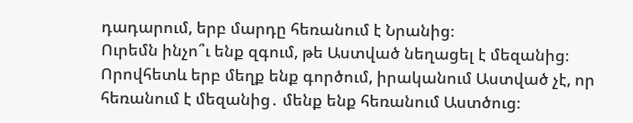դադարում, երբ մարդը հեռանում է Նրանից։
Ուրեմն ինչո՞ւ ենք զգում, թե Աստված նեղացել է մեզանից։
Որովհետև երբ մեղք ենք գործում, իրականում Աստված չէ, որ հեռանում է մեզանից․ մենք ենք հեռանում Աստծուց։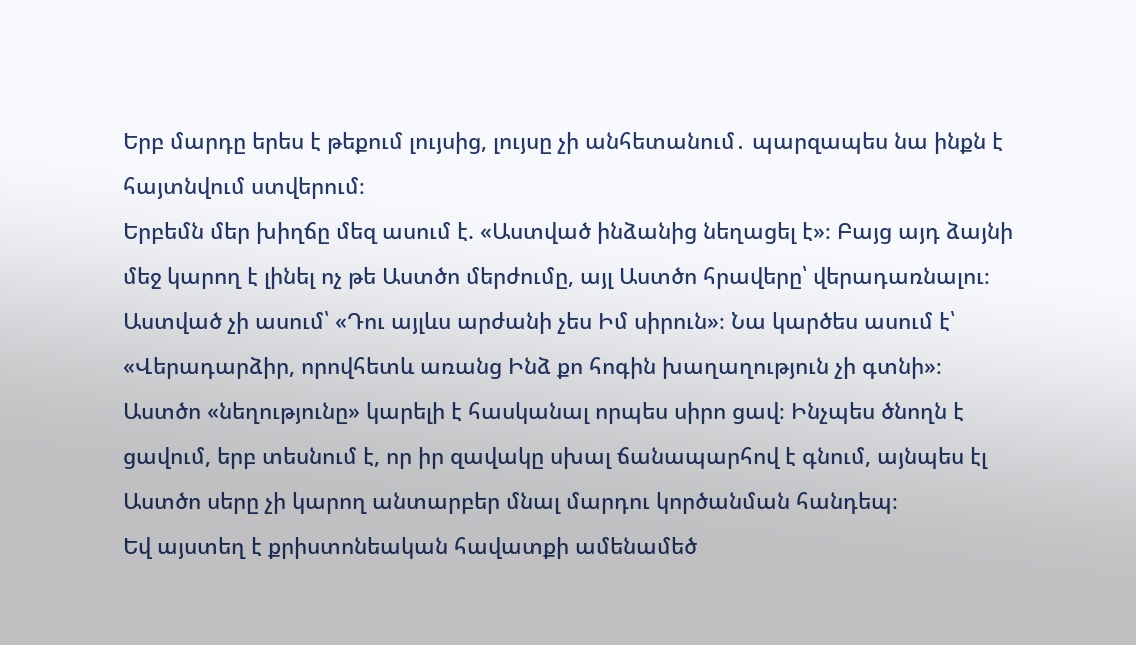Երբ մարդը երես է թեքում լույսից, լույսը չի անհետանում․ պարզապես նա ինքն է հայտնվում ստվերում։
Երբեմն մեր խիղճը մեզ ասում է. «Աստված ինձանից նեղացել է»։ Բայց այդ ձայնի մեջ կարող է լինել ոչ թե Աստծո մերժումը, այլ Աստծո հրավերը՝ վերադառնալու։ Աստված չի ասում՝ «Դու այլևս արժանի չես Իմ սիրուն»։ Նա կարծես ասում է՝ «Վերադարձիր, որովհետև առանց Ինձ քո հոգին խաղաղություն չի գտնի»։
Աստծո «նեղությունը» կարելի է հասկանալ որպես սիրո ցավ։ Ինչպես ծնողն է ցավում, երբ տեսնում է, որ իր զավակը սխալ ճանապարհով է գնում, այնպես էլ Աստծո սերը չի կարող անտարբեր մնալ մարդու կործանման հանդեպ։
Եվ այստեղ է քրիստոնեական հավատքի ամենամեծ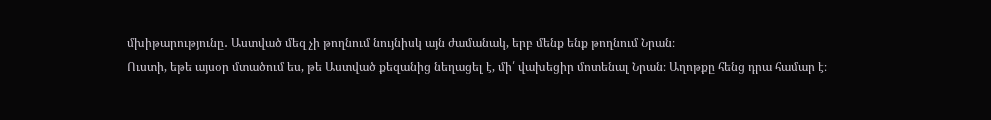մխիթարությունը․ Աստված մեզ չի թողնում նույնիսկ այն ժամանակ, երբ մենք ենք թողնում Նրան։
Ուստի, եթե այսօր մտածում ես, թե Աստված քեզանից նեղացել է, մի՛ վախեցիր մոտենալ Նրան։ Աղոթքը հենց դրա համար է։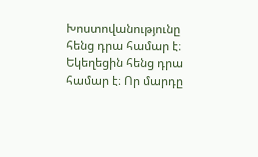Խոստովանությունը հենց դրա համար է։ Եկեղեցին հենց դրա համար է։ Որ մարդը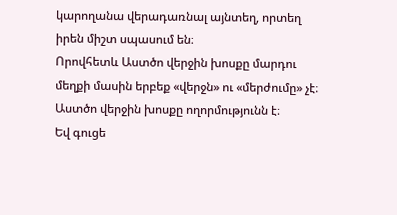կարողանա վերադառնալ այնտեղ, որտեղ իրեն միշտ սպասում են։
Որովհետև Աստծո վերջին խոսքը մարդու մեղքի մասին երբեք «վերջն» ու «մերժումը» չէ։
Աստծո վերջին խոսքը ողորմությունն է։
Եվ գուցե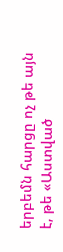երբեմն հարցը ոչ թե այն է, թե «Աստված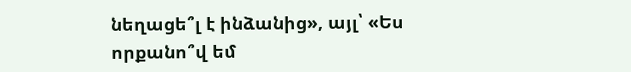նեղացե՞լ է ինձանից», այլ՝ «Ես որքանո՞վ եմ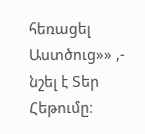հեռացել Աստծուց»» ,- նշել է Տեր Հեթումը։